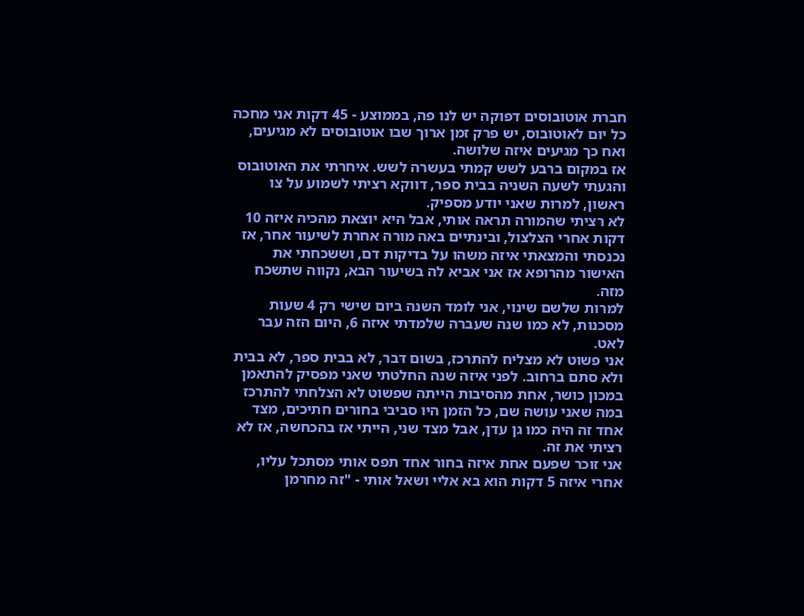חברת אוטובוסים דפוקה יש לנו פה, בממוצע - 45 דקות אני מחכה כל יום לאוטובוס, יש פרק זמן ארוך שבו אוטובוסים לא מגיעים, ואח כך מגיעים איזה שלושה.
אז במקום ברבע לשש קמתי בעשרה לשש. איחרתי את האוטובוס והגעתי לשעה השניה בבית ספר, דווקא רציתי לשמוע על צו ראשון, למרות שאני יודע מספיק.
לא רציתי שהמורה תראה אותי, אבל היא יוצאת מהכיה איזה 10 דקות אחרי הצלצול, ובינתיים באה מורה אחרת לשיעור אחר, אז נכנסתי והמצאתי איזה משהו על בדיקות דם, וששכחתי את האישור מהרופא אז אני אביא לה בשיעור הבא, נקווה שתשכח מזה.
למרות שלשם שינוי, אני לומד השנה ביום שישי רק 4 שעות מסכנות, לא כמו שנה שעברה שלמדתי איזה 6, היום הזה עבר לאט.
אני פשוט לא מצליח להתרכז, בשום דבר, לא בבית ספר, לא בבית ולא סתם ברחוב. לפני איזה שנה החלטתי שאני מפסיק להתאמן במכון כושר, אחת מהסיבות הייתה שפשוט לא הצלחתי להתרכז במה שאני עושה שם, כל הזמן היו סביבי בחורים חתיכים, מצד אחד זה היה כמו גן עדן, אבל מצד שני, הייתי אז בהכחשה, אז לא רציתי את זה.
אני זוכר שפעם אחת איזה בחור אחד תפס אותי מסתכל עליו, אחרי איזה 5 דקות הוא בא אליי ושאל אותי - "זה מחרמן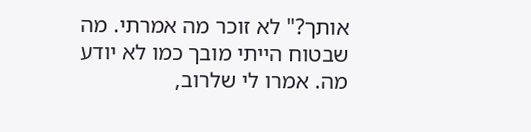אותך?" לא זוכר מה אמרתי. מה שבטוח הייתי מובך כמו לא יודע מה. אמרו לי שלרוב,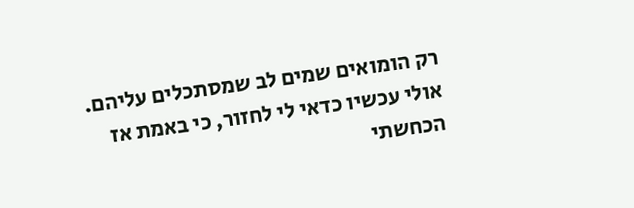רק הומואים שמים לב שמסתכלים עליהם.
אולי עכשיו כדאי לי לחזור, כי באמת אז הכחשתי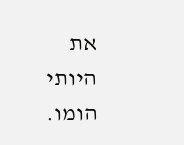את היותי הומו.